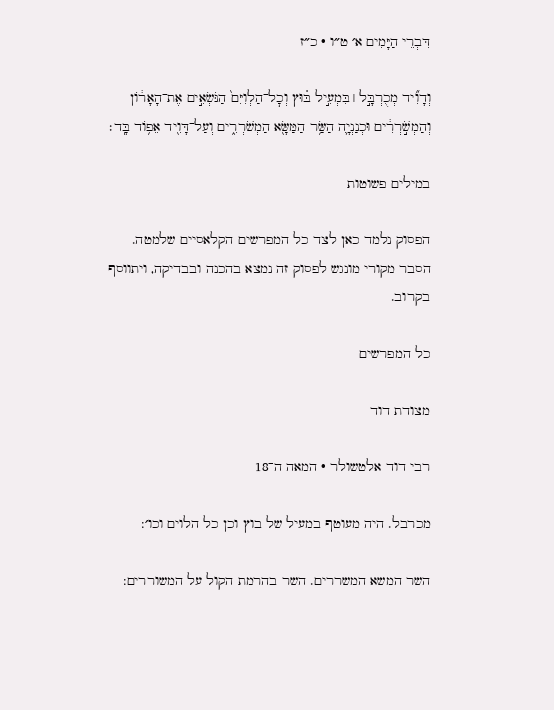דִּבְרֵי הַיָּמִים א׳ ט״ו · כ״ז

וְדָוִ֞יד מְכֻרְבָּ֣ל ׀ בִּמְעִ֣יל בּ֗וּץ וְכׇל־הַלְוִיִּם֙ הַנֹּשְׂאִ֣ים אֶת־הָאָר֔וֹן וְהַמְשֹׁ֣רְרִ֔ים וּכְנַנְיָ֛ה הַשַּׂ֥ר הַמַּשָּׂ֖א הַמְשֹׁרְרִ֑ים וְעַל־דָּוִ֖יד אֵפ֥וֹד בָּֽד׃

במילים פשוטות

הפסוק נלמד כאן לצד כל המפרשים הקלאסיים שלמטה. הסבר מקורי מונגש לפסוק זה נמצא בהכנה ובבדיקה, ויתווסף בקרוב.

כל המפרשים

מצודת דוד

רבי דוד אלטשולר · המאה ה־18

מכרבל. היה מעוטף במעיל של בוץ וכן כל הלוים וכו׳:

השר המשא המשררים. השר בהרמת הקול על המשוררים: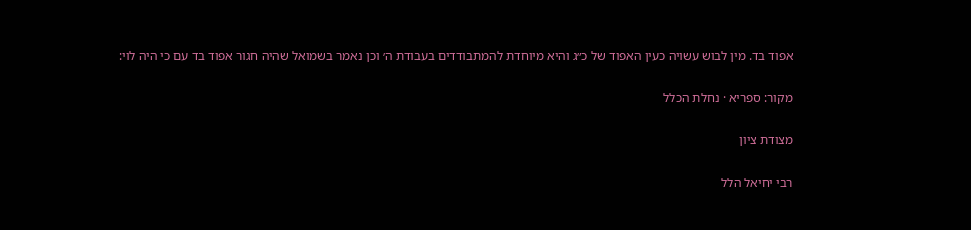אפוד בד. מין לבוש עשויה כעין האפוד של כ״ג והיא מיוחדת להמתבודדים בעבודת ה׳ וכן נאמר בשמואל שהיה חגור אפוד בד עם כי היה לוי:

מקור: ספריא · נחלת הכלל

מצודת ציון

רבי יחיאל הלל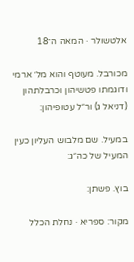אלטשולר · המאה ה־18

מכורבל. מעוטף והוא מל׳ ארמי ודוגמתו פטשיהון וכרבלתהון (דניאל ג) ור״ל עטופיהון:

במעיל. שם מלבוש העליון כעין המעיל של כה״ג:

בוץ. פשתן:

מקור: ספריא · נחלת הכלל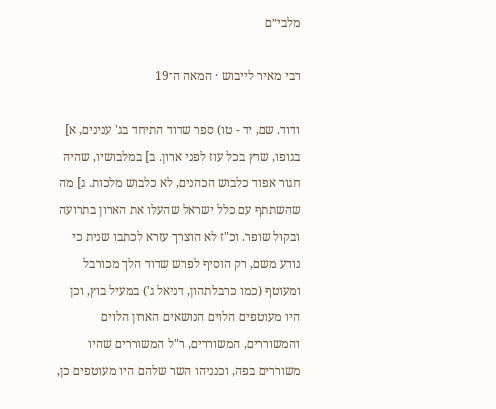מלבי״ם

רבי מאיר לייבוש · המאה ה־19

ודוד. שם, יד - טו) ספר שדוד התיחד בג' ענינים, א] בגופו, שרץ בכל עוז לפני ארון. ב] במלבושיו, שהיה חגור אפוד כלבוש הכהנים, לא כלבוש מלכות. ג] מה שהשתתף עם כלל ישראל שהעלו את הארון בתרועה ובקול שופר. וכ"ז לא הוצרך עזרא לכתבו שנית כי נודע משם, רק הוסיף לפרש שדוד הלך מכורבל ומעוטף (כמו כרבלתהון, דניאל ג') במעיל בוץ, וכן היו מעוטפים הלוים הנושאים הארון הלוים והמשוררים, המשוררים, ר"ל המשוררים שהיו משוררים בפה, וכנניהו השר שלהם היו מעוטפים כן,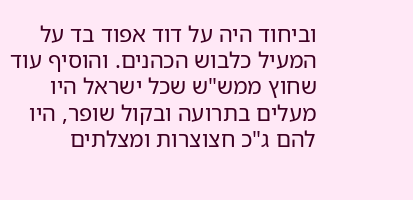וביחוד היה על דוד אפוד בד על המעיל כלבוש הכהנים. והוסיף עוד שחוץ ממש"ש שכל ישראל היו מעלים בתרועה ובקול שופר, היו להם ג"כ חצוצרות ומצלתים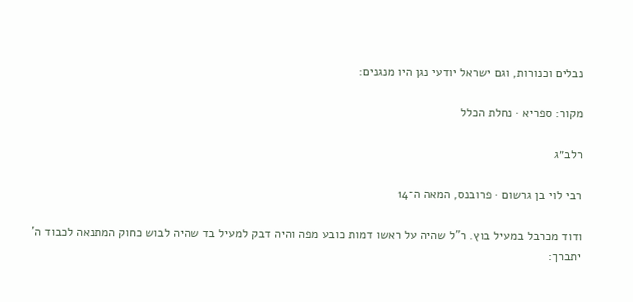נבלים וכנורות, וגם ישראל יודעי נגן היו מנגנים:

מקור: ספריא · נחלת הכלל

רלב״ג

רבי לוי בן גרשום · פרובנס, המאה ה־14

ודוד מכרבל במעיל בוץ. ר"ל שהיה על ראשו דמות כובע מפה והיה דבק למעיל בד שהיה לבוש כחוק המתנאה לכבוד ה' יתברך: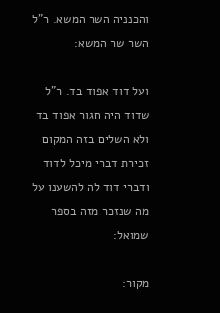והכנניה השר המשא. ר"ל השר שר המשא:

ועל דוד אפוד בד. ר"ל שדוד היה חגור אפוד בד ולא השלים בזה המקום זכירת דברי מיכל לדוד ודברי דוד לה להשענו על מה שנזכר מזה בספר שמואל:

מקור: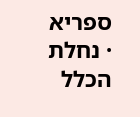ספריא · נחלת הכלל